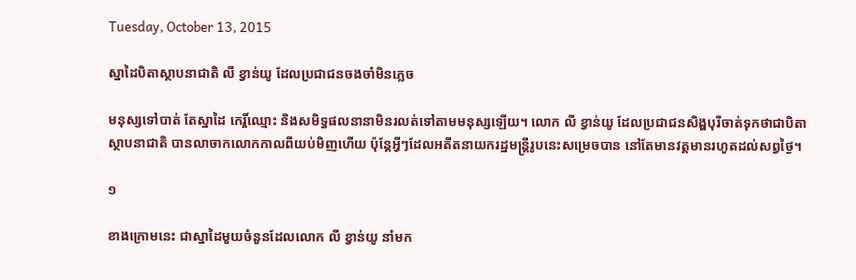Tuesday, October 13, 2015

ស្នាដៃបិតាស្ថាបនាជាតិ លី ខ្វាន់យូ ដែលប្រជាជនចងចាំមិនភ្លេច

មនុស្សទៅបាត់ តែស្នាដៃ កេរ្តិ៍ឈ្មោះ និងសមិទ្ធផលនានាមិនរលត់ទៅតាមមនុស្សឡើយ។ លោក លី ខ្វាន់យូ ដែលប្រជាជនសិង្ហបុរីចាត់ទុកថាជាបិតាស្ថាបនាជាតិ បានលាចាកលោកកាលពីយប់មិញហើយ ប៉ុន្តែអ្វីៗដែលអតីតនាយករដ្ឋមន្ត្រីរូបនេះសម្រេចបាន នៅតែមានវត្តមានរហូតដល់សព្វថ្ងៃ។

១

ខាងក្រោមនេះ ជាស្នាដៃមួយចំនួនដែលលោក លី ខ្វាន់យូ នាំមក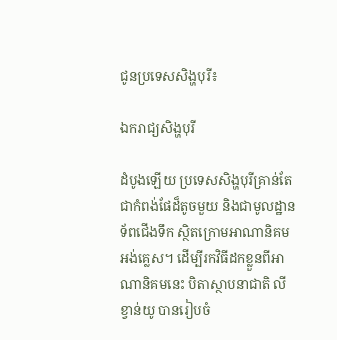ជូនប្រទេសសិង្ហបុរី៖

ឯករាជ្យសិង្ហបុរី

ដំបូងឡើយ ប្រទេសសិង្ហបុរីគ្រាន់តែជាកំពង់ផែដ៏តូចមួយ និងជាមូលដ្ឋានទ័ពជើងទឹក ស្ថិតក្រោមអាណានិគមអង់គ្លេស។ ដើម្បីរកវិធីដកខ្លួនពីអាណានិគមនេះ បិតាស្ថាបនាជាតិ លី ខ្វាន់យូ បានរៀបចំ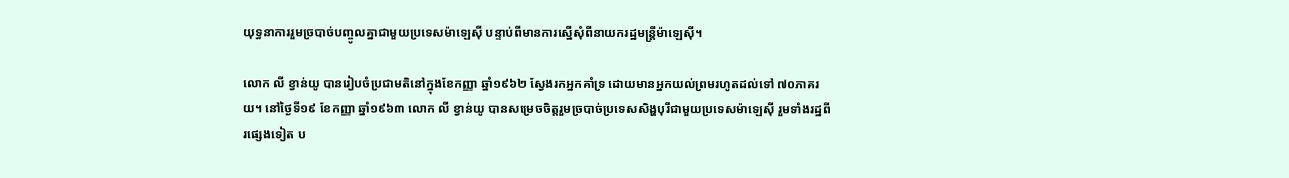យុទ្ធនាការរួមច្របាច់បញ្ចូលគ្នាជាមួយប្រទេសម៉ាឡេស៊ី បន្ទាប់ពីមានការស្នើសុំពីនាយករដ្ឋមន្ត្រីម៉ាឡេស៊ី។

លោក លី ខ្វាន់យូ បានរៀបចំប្រជាមតិនៅក្នុងខែកញ្ញា ឆ្នាំ១៩៦២ ស្វែងរកអ្នកគាំទ្រ ដោយមានអ្នកយល់ព្រមរហូតដល់ទៅ ៧០ភាគរយ។ នៅថ្ងៃទី១៩ ខែកញ្ញា ឆ្នាំ១៩៦៣ លោក លី ខ្វាន់យូ បានសម្រេចចិត្តរួមច្របាច់ប្រទេសសិង្ហបុរីជាមួយប្រទេសម៉ាឡេស៊ី រួមទាំងរដ្ឋពីរផ្សេងទៀត ប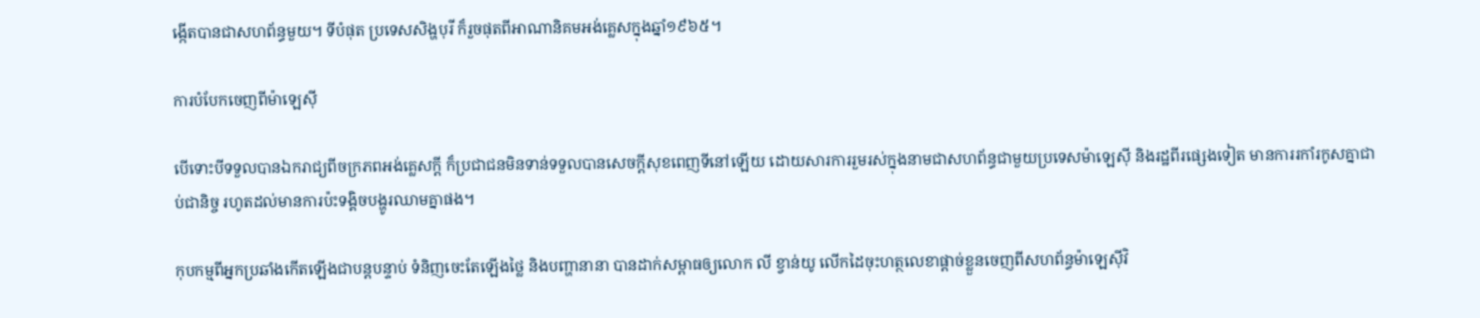ង្កើតបានជាសហព័ន្ធមួយ។ ទីបំផុត ប្រទេសសិង្ហបុរី ក៏រួចផុតពីអាណានិគមអង់គ្លេសក្នុងឆ្នាំ១៩៦៥។

ការបំបែកចេញពីម៉ាឡេស៊ី

បើទោះបីទទួលបានឯករាជ្យពីចក្រភពអង់គ្លេសក្ដី ក៏ប្រជាជនមិនទាន់ទទួលបានសេចក្ដីសុខពេញទីនៅឡើយ ដោយសារការរួមរស់ក្នុងនាមជាសហព័ន្ធជាមួយប្រទេសម៉ាឡេស៊ី និងរដ្ឋពីរផ្សេងទៀត មានការរកាំរកូសគ្នាជាប់ជានិច្ច រហូតដល់មានការប៉ះទង្គិចបង្ហូរឈាមគ្នាផង។

កុបកម្មពីអ្នកប្រឆាំងកើតឡើងជាបន្តបន្ទាប់ ទំនិញចេះតែឡើងថ្លៃ និងបញ្ហានានា បានដាក់សម្ពាធឲ្យលោក លី ខ្វាន់យូ លើកដៃចុះហត្ថលេខាផ្ដាច់ខ្លួនចេញពីសហព័ន្ធម៉ាឡេស៊ីវិ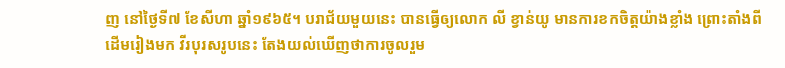ញ នៅថ្ងៃទី៧ ខែសីហា ឆ្នាំ១៩៦៥។ បរាជ័យមួយនេះ បានធ្វើឲ្យលោក លី ខ្វាន់យូ មានការខកចិត្តយ៉ាងខ្លាំង ព្រោះតាំងពីដើមរៀងមក វីរបុរសរូបនេះ តែងយល់ឃើញថាការចូលរួម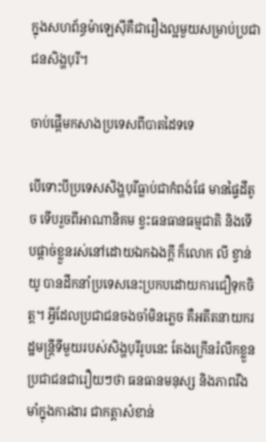ក្នុងសហព័ន្ធម៉ាឡេស៊ីគឺជារឿងល្អមួយសម្រាប់ប្រជាជនសិង្ហបុរី។

ចាប់ផ្ដើមកសាងប្រទេសពីបាតដៃទទេ

បើទោះបីប្រទេសសិង្ហបុរីធ្លាប់ជាកំពង់ផែ មានផ្ទៃដីតូច ទើបរួចពីអាណានិគម ខ្វះធនធានធម្មជាតិ និងទើបផ្ដាច់ខ្លួនរស់នៅដោយឯកឯងក្ដី ក៏លោក លី ខ្វាន់យូ បានដឹកនាំប្រទេសនេះប្រកបដោយការជឿទុកចិត្ត។ អ្វីដែលប្រជាជនចងចាំមិនភ្លេច គឺអតីតនាយករដ្ឋមន្ត្រីទីមួយរបស់សិង្ហបុរីរូបនេះ តែងក្រើនរំលឹកខ្លួនប្រជាជនជារឿយៗថា ធនធានមនុស្ស និងភាពរឹងមាំក្នុងការងារ ជាកត្តាសំខាន់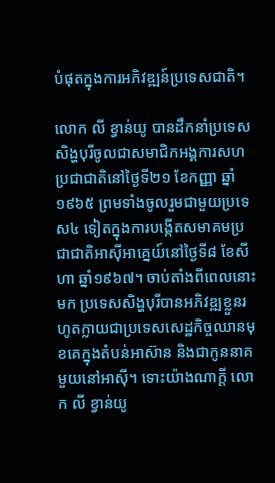បំផុតក្នុងការអភិវឌ្ឍន៍ប្រទេសជាតិ។

លោក លី ខ្វាន់យូ បានដឹកនាំប្រទេសសិង្ហបុរីចូលជាសមាជិកអង្គការសហប្រជាជាតិនៅថ្ងៃទី២១ ខែកញ្ញា ឆ្នាំ១៩៦៥ ព្រមទាំងចូលរួមជាមួយប្រទេស៤ ទៀតក្នុងការបង្កើតសមាគមប្រជាជាតិអាស៊ីអាគ្នេយ៍នៅថ្ងៃទី៨ ខែសីហា ឆ្នាំ១៩៦៧។ ចាប់តាំងពីពេលនោះមក ប្រទេសសិង្ហបុរីបានអភិវឌ្ឍខ្លួនរហូតក្លាយជាប្រទេសសេដ្ឋកិច្ចឈានមុខគេក្នុងតំបន់អាស៊ាន និងជាកូននាគមួយនៅអាស៊ី។ ទោះយ៉ាងណាក្ដី លោក លី ខ្វាន់យូ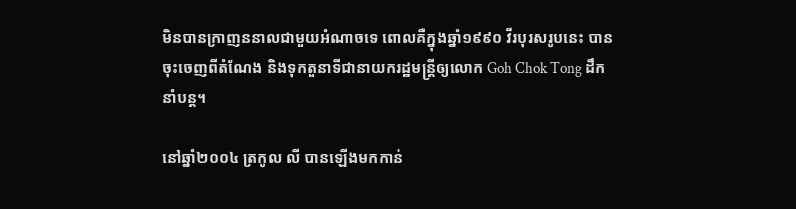មិនបានក្រាញននាលជាមួយអំណាចទេ ពោលគឺក្នុងឆ្នាំ១៩៩០ វីរបុរសរូបនេះ បានចុះចេញពីតំណែង និងទុកតួនាទីជានាយករដ្ឋមន្ត្រីឲ្យលោក Goh Chok Tong ដឹកនាំបន្ត។

នៅឆ្នាំ២០០៤ ត្រកូល លី បានឡើងមកកាន់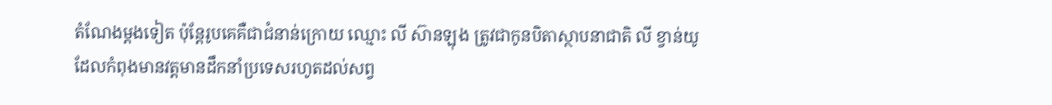តំណែងម្ដងទៀត ប៉ុន្តែរូបគេគឺជាជំនាន់ក្រោយ ឈ្មោះ លី ស៊ានឡុង ត្រូវជាកូនបិតាស្ថាបនាជាតិ លី ខ្វាន់យូ ដែលកំពុងមានវត្តមានដឹកនាំប្រទេសរហូតដល់សព្វ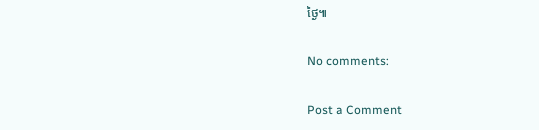ថ្ងៃ៕

No comments:

Post a Comment